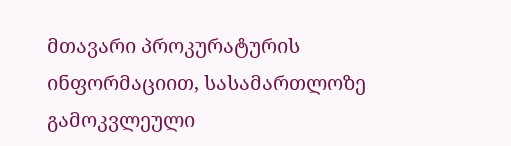მთავარი პროკურატურის ინფორმაციით, სასამართლოზე გამოკვლეული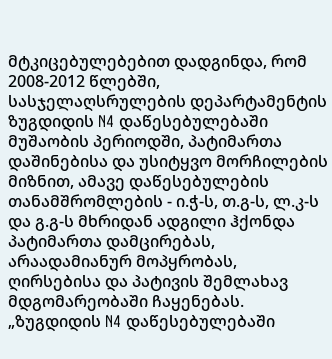მტკიცებულებებით დადგინდა, რომ 2008-2012 წლებში, სასჯელაღსრულების დეპარტამენტის ზუგდიდის N4 დაწესებულებაში მუშაობის პერიოდში, პატიმართა დაშინებისა და უსიტყვო მორჩილების მიზნით, ამავე დაწესებულების თანამშრომლების - ი.ჭ-ს, თ.გ-ს, ლ.კ-ს და გ.გ-ს მხრიდან ადგილი ჰქონდა პატიმართა დამცირებას, არაადამიანურ მოპყრობას, ღირსებისა და პატივის შემლახავ მდგომარეობაში ჩაყენებას.
„ზუგდიდის N4 დაწესებულებაში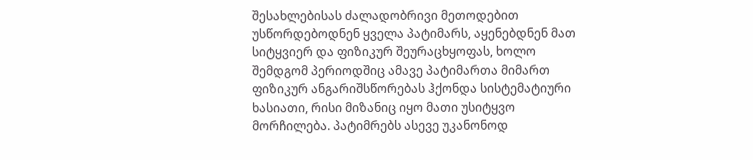შესახლებისას ძალადობრივი მეთოდებით უსწორდებოდნენ ყველა პატიმარს, აყენებდნენ მათ სიტყვიერ და ფიზიკურ შეურაცხყოფას, ხოლო შემდგომ პერიოდშიც ამავე პატიმართა მიმართ ფიზიკურ ანგარიშსწორებას ჰქონდა სისტემატიური ხასიათი, რისი მიზანიც იყო მათი უსიტყვო მორჩილება. პატიმრებს ასევე უკანონოდ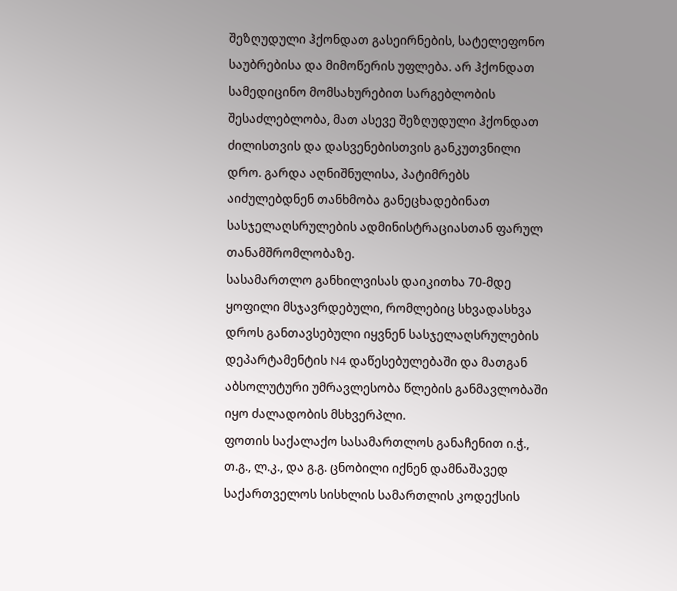შეზღუდული ჰქონდათ გასეირნების, სატელეფონო საუბრებისა და მიმოწერის უფლება. არ ჰქონდათ სამედიცინო მომსახურებით სარგებლობის შესაძლებლობა, მათ ასევე შეზღუდული ჰქონდათ ძილისთვის და დასვენებისთვის განკუთვნილი დრო. გარდა აღნიშნულისა, პატიმრებს აიძულებდნენ თანხმობა განეცხადებინათ სასჯელაღსრულების ადმინისტრაციასთან ფარულ თანამშრომლობაზე.
სასამართლო განხილვისას დაიკითხა 70-მდე ყოფილი მსჯავრდებული, რომლებიც სხვადასხვა დროს განთავსებული იყვნენ სასჯელაღსრულების დეპარტამენტის N4 დაწესებულებაში და მათგან აბსოლუტური უმრავლესობა წლების განმავლობაში იყო ძალადობის მსხვერპლი.
ფოთის საქალაქო სასამართლოს განაჩენით ი.ჭ., თ.გ., ლ.კ., და გ.გ. ცნობილი იქნენ დამნაშავედ საქართველოს სისხლის სამართლის კოდექსის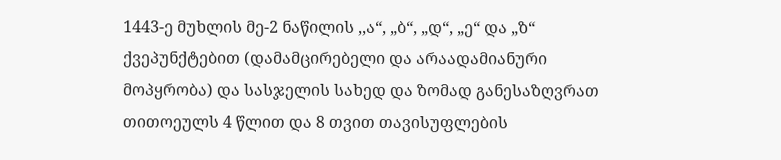1443-ე მუხლის მე-2 ნაწილის ,,ა“, „ბ“, „დ“, „ე“ და „ზ“ ქვეპუნქტებით (დამამცირებელი და არაადამიანური მოპყრობა) და სასჯელის სახედ და ზომად განესაზღვრათ თითოეულს 4 წლით და 8 თვით თავისუფლების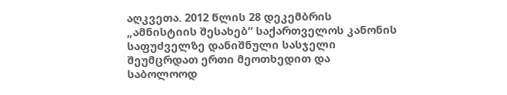აღკვეთა. 2012 წლის 28 დეკემბრის „ამნისტიის შესახებ“ საქართველოს კანონის საფუძველზე დანიშნული სასჯელი შეუმცრდათ ერთი მეოთხედით და საბოლოოდ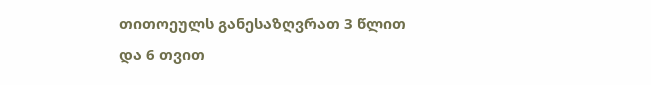თითოეულს განესაზღვრათ 3 წლით და 6 თვით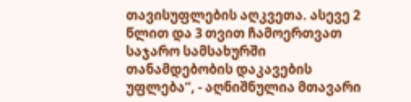თავისუფლების აღკვეთა. ასევე 2 წლით და 3 თვით ჩამოერთვათ საჯარო სამსახურში თანამდებობის დაკავების უფლება“, - აღნიშნულია მთავარი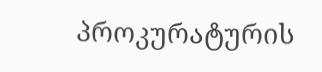პროკურატურის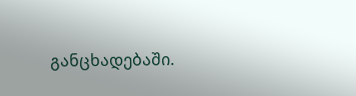განცხადებაში.